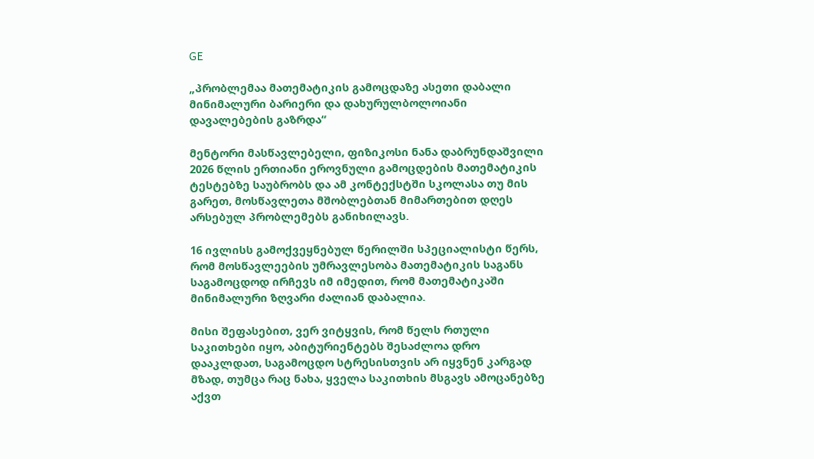GE

„პრობლემაა მათემატიკის გამოცდაზე ასეთი დაბალი მინიმალური ბარიერი და დახურულბოლოიანი დავალებების გაზრდა“

მენტორი მასწავლებელი, ფიზიკოსი ნანა დაბრუნდაშვილი 2026 წლის ერთიანი ეროვნული გამოცდების მათემატიკის ტესტებზე საუბრობს და ამ კონტექსტში სკოლასა თუ მის გარეთ, მოსწავლეთა მშობლებთან მიმართებით დღეს არსებულ პრობლემებს განიხილავს.

16 ივლისს გამოქვეყნებულ წერილში სპეციალისტი წერს, რომ მოსწავლეების უმრავლესობა მათემატიკის საგანს საგამოცდოდ ირჩევს იმ იმედით, რომ მათემატიკაში მინიმალური ზღვარი ძალიან დაბალია.

მისი შეფასებით, ვერ ვიტყვის, რომ წელს რთული საკითხები იყო, აბიტურიენტებს შესაძლოა დრო დააკლდათ, საგამოცდო სტრესისთვის არ იყვნენ კარგად მზად, თუმცა რაც ნახა, ყველა საკითხის მსგავს ამოცანებზე აქვთ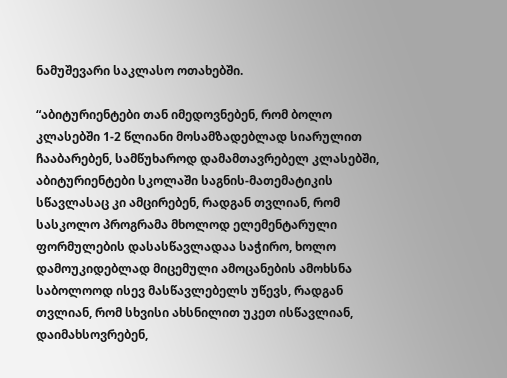ნამუშევარი საკლასო ოთახებში.

“აბიტურიენტები თან იმედოვნებენ, რომ ბოლო კლასებში 1-2 წლიანი მოსამზადებლად სიარულით ჩააბარებენ, სამწუხაროდ დამამთავრებელ კლასებში, აბიტურიენტები სკოლაში საგნის-მათემატიკის სწავლასაც კი ამცირებენ, რადგან თვლიან, რომ სასკოლო პროგრამა მხოლოდ ელემენტარული ფორმულების დასასწავლადაა საჭირო, ხოლო დამოუკიდებლად მიცემული ამოცანების ამოხსნა საბოლოოდ ისევ მასწავლებელს უწევს, რადგან თვლიან, რომ სხვისი ახსნილით უკეთ ისწავლიან, დაიმახსოვრებენ,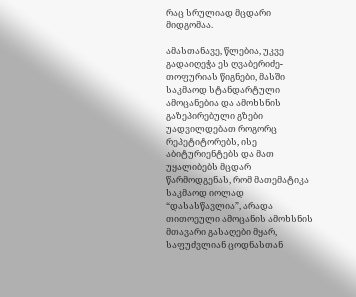რაც სრულიად მცდარი მიდგომაა.

ამასთანავე, წლებია, უკვე გადაიღეჭა ეს ღვაბერიძე-თოფურიას წიგნები, მასში საკმაოდ სტანდარტული ამოცანებია და ამოხსნის გაზეპირებული გზები უადვილდებათ როგორც რეპეტიტორებს, ისე აბიტურიენტებს და მათ უყალიბებს მცდარ წარმოდგენას, რომ მათემატიკა საკმაოდ იოლად “დასასწავლია”, არადა თითოეული ამოცანის ამოხსნის მთავარი გასაღები მყარ, საფუძვლიან ცოდნასთან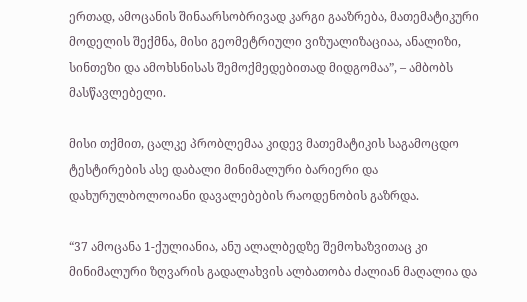ერთად, ამოცანის შინაარსობრივად კარგი გააზრება, მათემატიკური მოდელის შექმნა, მისი გეომეტრიული ვიზუალიზაციაა, ანალიზი, სინთეზი და ამოხსნისას შემოქმედებითად მიდგომაა”, – ამბობს მასწავლებელი.

მისი თქმით, ცალკე პრობლემაა კიდევ მათემატიკის საგამოცდო ტესტირების ასე დაბალი მინიმალური ბარიერი და დახურულბოლოიანი დავალებების რაოდენობის გაზრდა.

“37 ამოცანა 1-ქულიანია, ანუ ალალბედზე შემოხაზვითაც კი მინიმალური ზღვარის გადალახვის ალბათობა ძალიან მაღალია და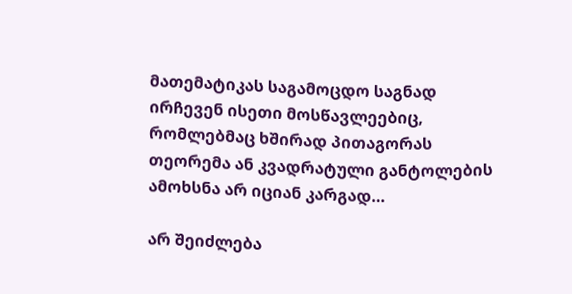მათემატიკას საგამოცდო საგნად ირჩევენ ისეთი მოსწავლეებიც, რომლებმაც ხშირად პითაგორას თეორემა ან კვადრატული განტოლების ამოხსნა არ იციან კარგად…

არ შეიძლება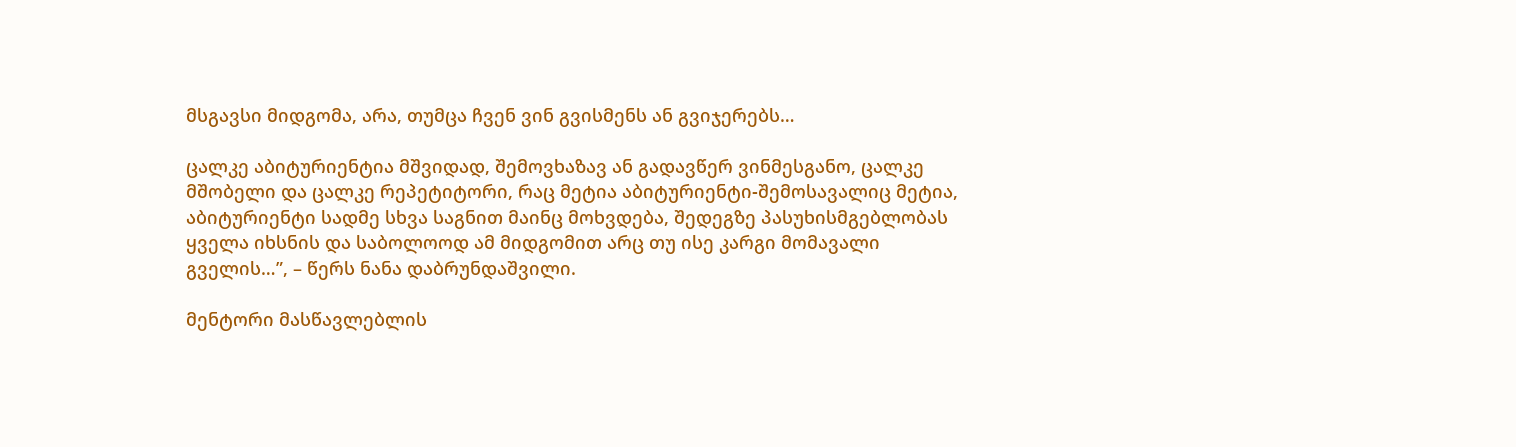მსგავსი მიდგომა, არა, თუმცა ჩვენ ვინ გვისმენს ან გვიჯერებს…

ცალკე აბიტურიენტია მშვიდად, შემოვხაზავ ან გადავწერ ვინმესგანო, ცალკე მშობელი და ცალკე რეპეტიტორი, რაც მეტია აბიტურიენტი-შემოსავალიც მეტია, აბიტურიენტი სადმე სხვა საგნით მაინც მოხვდება, შედეგზე პასუხისმგებლობას ყველა იხსნის და საბოლოოდ ამ მიდგომით არც თუ ისე კარგი მომავალი გველის…”, – წერს ნანა დაბრუნდაშვილი.

მენტორი მასწავლებლის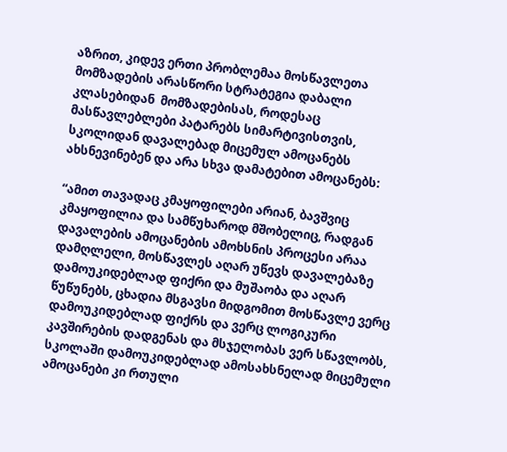აზრით, კიდევ ერთი პრობლემაა მოსწავლეთა მომზადების არასწორი სტრატეგია დაბალი კლასებიდან  მომზადებისას, როდესაც მასწავლებლები პატარებს სიმარტივისთვის, სკოლიდან დავალებად მიცემულ ამოცანებს ახსნევინებენ და არა სხვა დამატებით ამოცანებს:

“ამით თავადაც კმაყოფილები არიან, ბავშვიც კმაყოფილია და სამწუხაროდ მშობელიც, რადგან დავალების ამოცანების ამოხსნის პროცესი არაა დამღლელი, მოსწავლეს აღარ უწევს დავალებაზე დამოუკიდებლად ფიქრი და მუშაობა და აღარ წუწუნებს, ცხადია მსგავსი მიდგომით მოსწავლე ვერც დამოუკიდებლად ფიქრს და ვერც ლოგიკური კავშირების დადგენას და მსჯელობას ვერ სწავლობს, სკოლაში დამოუკიდებლად ამოსახსნელად მიცემული ამოცანები კი რთული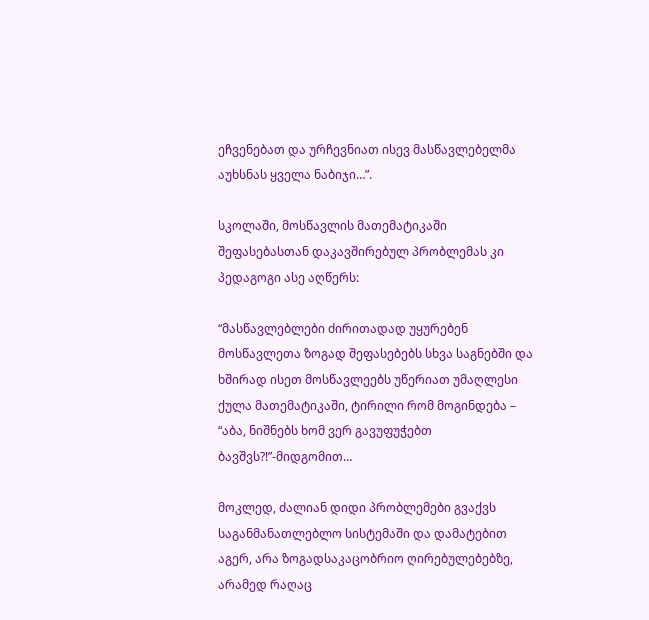ეჩვენებათ და ურჩევნიათ ისევ მასწავლებელმა აუხსნას ყველა ნაბიჯი…”.

სკოლაში, მოსწავლის მათემატიკაში შეფასებასთან დაკავშირებულ პრობლემას კი პედაგოგი ასე აღწერს:

“მასწავლებლები ძირითადად უყურებენ მოსწავლეთა ზოგად შეფასებებს სხვა საგნებში და ხშირად ისეთ მოსწავლეებს უწერიათ უმაღლესი ქულა მათემატიკაში, ტირილი რომ მოგინდება – “აბა, ნიშნებს ხომ ვერ გავუფუჭებთ ბავშვს?!”-მიდგომით…

მოკლედ, ძალიან დიდი პრობლემები გვაქვს საგანმანათლებლო სისტემაში და დამატებით აგერ, არა ზოგადსაკაცობრიო ღირებულებებზე, არამედ რაღაც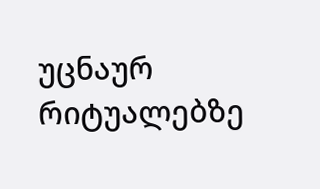უცნაურ რიტუალებზე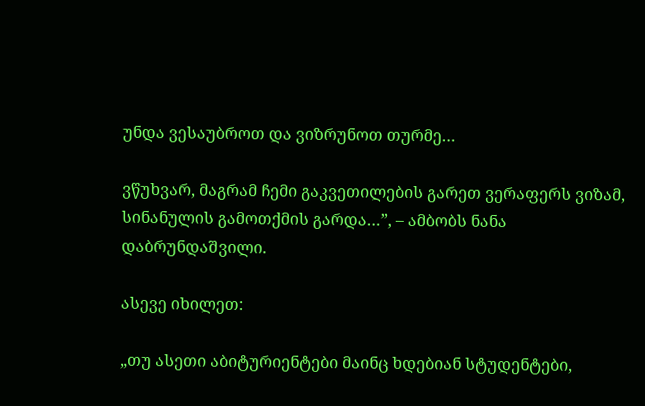უნდა ვესაუბროთ და ვიზრუნოთ თურმე…

ვწუხვარ, მაგრამ ჩემი გაკვეთილების გარეთ ვერაფერს ვიზამ, სინანულის გამოთქმის გარდა…”, – ამბობს ნანა დაბრუნდაშვილი.

ასევე იხილეთ:

„თუ ასეთი აბიტურიენტები მაინც ხდებიან სტუდენტები,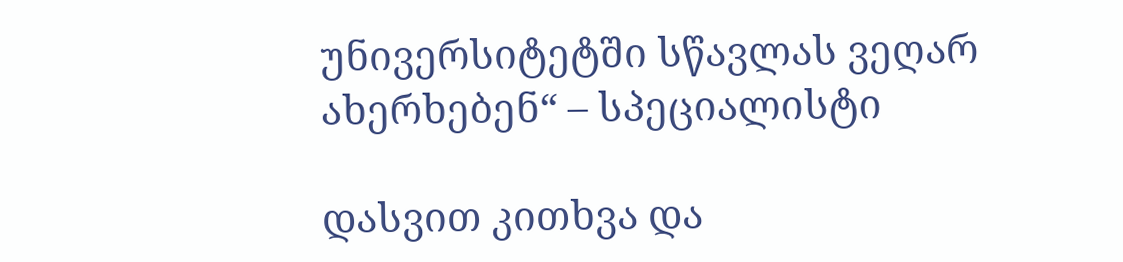უნივერსიტეტში სწავლას ვეღარ ახერხებენ“ – სპეციალისტი

დასვით კითხვა და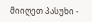მიიღეთ პასუხი -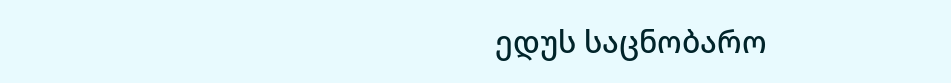ედუს საცნობარო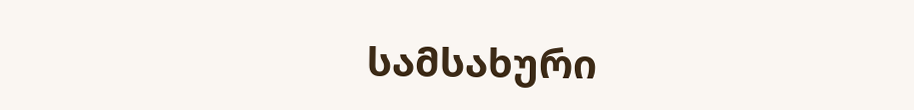სამსახური